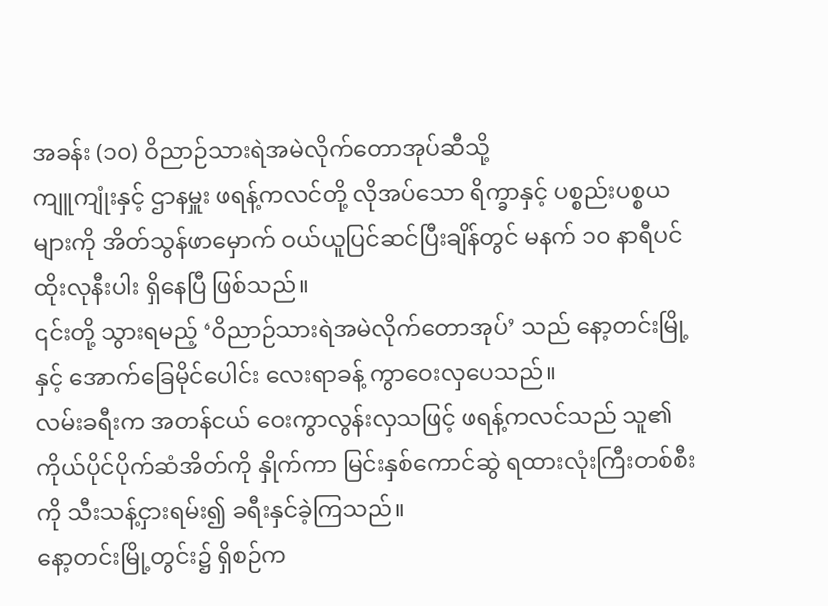အခန်း (၁၀) ဝိညာဉ်သားရဲအမဲလိုက်တောအုပ်ဆီသို့
ကျူကျုံးနှင့် ဌာနမှူး ဖရန့်ကလင်တို့ လိုအပ်သော ရိက္ခာနှင့် ပစ္စည်းပစ္စယများကို အိတ်သွန်ဖာမှောက် ဝယ်ယူပြင်ဆင်ပြီးချိန်တွင် မနက် ၁၀ နာရီပင် ထိုးလုနီးပါး ရှိနေပြီ ဖြစ်သည်။
၎င်းတို့ သွားရမည့် ‘ဝိညာဉ်သားရဲအမဲလိုက်တောအုပ်’ သည် နော့တင်းမြို့နှင့် အောက်ခြေမိုင်ပေါင်း လေးရာခန့် ကွာဝေးလှပေသည်။
လမ်းခရီးက အတန်ငယ် ဝေးကွာလွန်းလှသဖြင့် ဖရန့်ကလင်သည် သူ၏ကိုယ်ပိုင်ပိုက်ဆံအိတ်ကို နှိုက်ကာ မြင်းနှစ်ကောင်ဆွဲ ရထားလုံးကြီးတစ်စီးကို သီးသန့်ငှားရမ်း၍ ခရီးနှင်ခဲ့ကြသည်။
နော့တင်းမြို့တွင်း၌ ရှိစဉ်က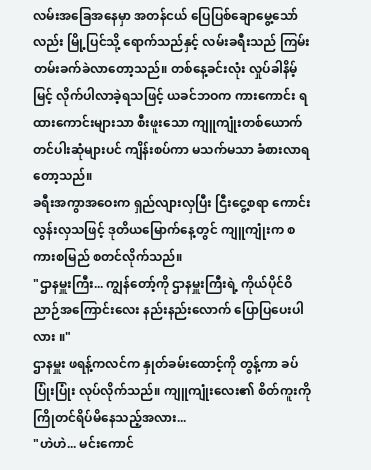လမ်းအခြေအနေမှာ အတန်ငယ် ပြေပြစ်ချောမွေ့သော်လည်း မြို့ပြင်သို့ ရောက်သည်နှင့် လမ်းခရီးသည် ကြမ်းတမ်းခက်ခဲလာတော့သည်။ တစ်နေ့ခင်းလုံး လှုပ်ခါနိမ့်မြင့် လိုက်ပါလာခဲ့ရသဖြင့် ယခင်ဘဝက ကားကောင်း ရထားကောင်းများသာ စီးဖူးသော ကျူကျုံးတစ်ယောက် တင်ပါးဆုံများပင် ကျိန်းစပ်ကာ မသက်မသာ ခံစားလာရတော့သည်။
ခရီးအကွာအဝေးက ရှည်လျားလှပြီး ငြီးငွေ့စရာ ကောင်းလွန်းလှသဖြင့် ဒုတိယမြောက်နေ့တွင် ကျူကျုံးက စကားစမြည် စတင်လိုက်သည်။
"ဌာနမှူးကြီး... ကျွန်တော့်ကို ဌာနမှူးကြီးရဲ့ ကိုယ်ပိုင်ဝိညာဉ်အကြောင်းလေး နည်းနည်းလောက် ပြောပြပေးပါလား ။"
ဌာနမှူး ဖရန့်ကလင်က နှုတ်ခမ်းထောင့်ကို တွန့်ကာ ခပ်ပြုံးပြုံး လုပ်လိုက်သည်။ ကျူကျုံးလေး၏ စိတ်ကူးကို ကြိုတင်ရိပ်မိနေသည့်အလား...
"ဟဲဟဲ... မင်းကောင်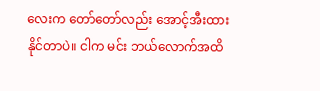လေးက တော်တော်လည်း အောင့်အီးထားနိုင်တာပဲ။ ငါက မင်း ဘယ်လောက်အထိ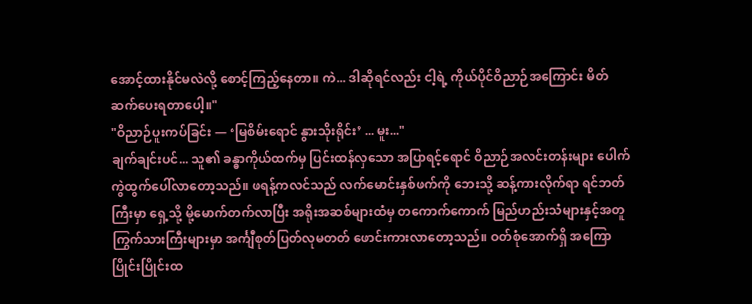အောင့်ထားနိုင်မလဲလို့ စောင့်ကြည့်နေတာ။ ကဲ... ဒါဆိုရင်လည်း ငါ့ရဲ့ ကိုယ်ပိုင်ဝိညာဉ်အကြောင်း မိတ်ဆက်ပေးရတာပေါ့။"
"ဝိညာဉ်ပူးကပ်ခြင်း — ‘မြစိမ်းရောင် နွားသိုးရိုင်း’ ... မူး..."
ချက်ချင်းပင်... သူ၏ ခန္ဓာကိုယ်ထက်မှ ပြင်းထန်လှသော အပြာရင့်ရောင် ဝိညာဉ်အလင်းတန်းများ ပေါက်ကွဲထွက်ပေါ်လာတော့သည်။ ဖရန့်ကလင်သည် လက်မောင်းနှစ်ဖက်ကို ဘေးသို့ ဆန့်ကားလိုက်ရာ ရင်ဘတ်ကြီးမှာ ရှေ့သို့ မို့မောက်တက်လာပြီး အရိုးအဆစ်များထံမှ တကောက်ကောက် မြည်ဟည်းသံများနှင့်အတူ ကြွက်သားကြီးများမှာ အင်္ကျီစုတ်ပြတ်လုမတတ် ဖောင်းကားလာတော့သည်။ ဝတ်စုံအောက်ရှိ အကြောပြိုင်းပြိုင်းထ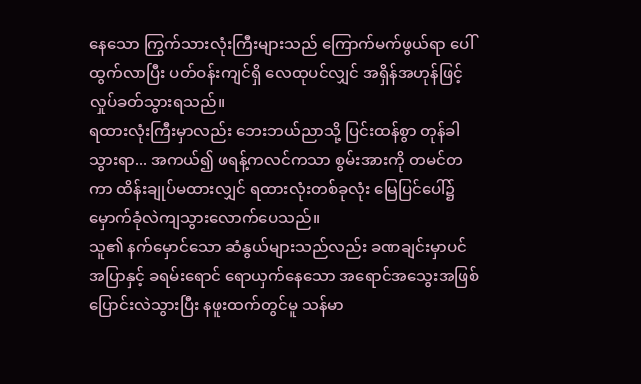နေသော ကြွက်သားလုံးကြီးများသည် ကြောက်မက်ဖွယ်ရာ ပေါ်ထွက်လာပြီး ပတ်ဝန်းကျင်ရှိ လေထုပင်လျှင် အရှိန်အဟုန်ဖြင့် လှုပ်ခတ်သွားရသည်။
ရထားလုံးကြီးမှာလည်း ဘေးဘယ်ညာသို့ ပြင်းထန်စွာ တုန်ခါသွားရာ... အကယ်၍ ဖရန့်ကလင်ကသာ စွမ်းအားကို တမင်တကာ ထိန်းချုပ်မထားလျှင် ရထားလုံးတစ်ခုလုံး မြေပြင်ပေါ်၌ မှောက်ခုံလဲကျသွားလောက်ပေသည်။
သူ၏ နက်မှောင်သော ဆံနွယ်များသည်လည်း ခဏချင်းမှာပင် အပြာနှင့် ခရမ်းရောင် ရောယှက်နေသော အရောင်အသွေးအဖြစ် ပြောင်းလဲသွားပြီး နဖူးထက်တွင်မူ သန်မာ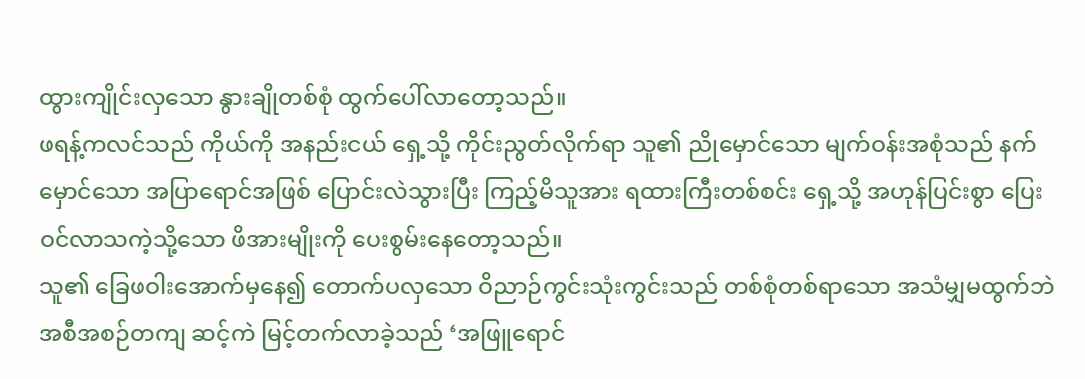ထွားကျိုင်းလှသော နွားချိုတစ်စုံ ထွက်ပေါ်လာတော့သည်။
ဖရန့်ကလင်သည် ကိုယ်ကို အနည်းငယ် ရှေ့သို့ ကိုင်းညွတ်လိုက်ရာ သူ၏ ညိုမှောင်သော မျက်ဝန်းအစုံသည် နက်မှောင်သော အပြာရောင်အဖြစ် ပြောင်းလဲသွားပြီး ကြည့်မိသူအား ရထားကြီးတစ်စင်း ရှေ့သို့ အဟုန်ပြင်းစွာ ပြေးဝင်လာသကဲ့သို့သော ဖိအားမျိုးကို ပေးစွမ်းနေတော့သည်။
သူ၏ ခြေဖဝါးအောက်မှနေ၍ တောက်ပလှသော ဝိညာဉ်ကွင်းသုံးကွင်းသည် တစ်စုံတစ်ရာသော အသံမျှမထွက်ဘဲ အစီအစဉ်တကျ ဆင့်ကဲ မြင့်တက်လာခဲ့သည် ‘အဖြူရောင်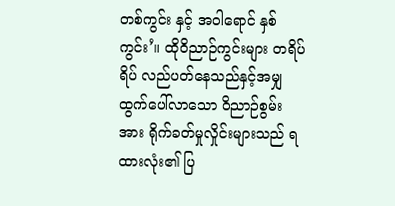တစ်ကွင်း နှင့် အဝါရောင် နှစ်ကွင်း’။ ထိုဝိညာဉ်ကွင်းများ တရိပ်ရိပ် လည်ပတ်နေသည်နှင့်အမျှ ထွက်ပေါ်လာသော ဝိညာဉ်စွမ်းအား ရိုက်ခတ်မှုလှိုင်းများသည် ရထားလုံး၏ ပြ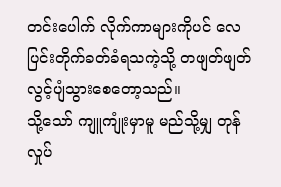တင်းပေါက် လိုက်ကာများကိုပင် လေပြင်းတိုက်ခတ်ခံရသကဲ့သို့ တဖျတ်ဖျတ် လွင့်ပျံသွားစေတော့သည်။
သို့သော် ကျူကျုံးမှာမူ မည်သို့မျှ တုန်လှုပ်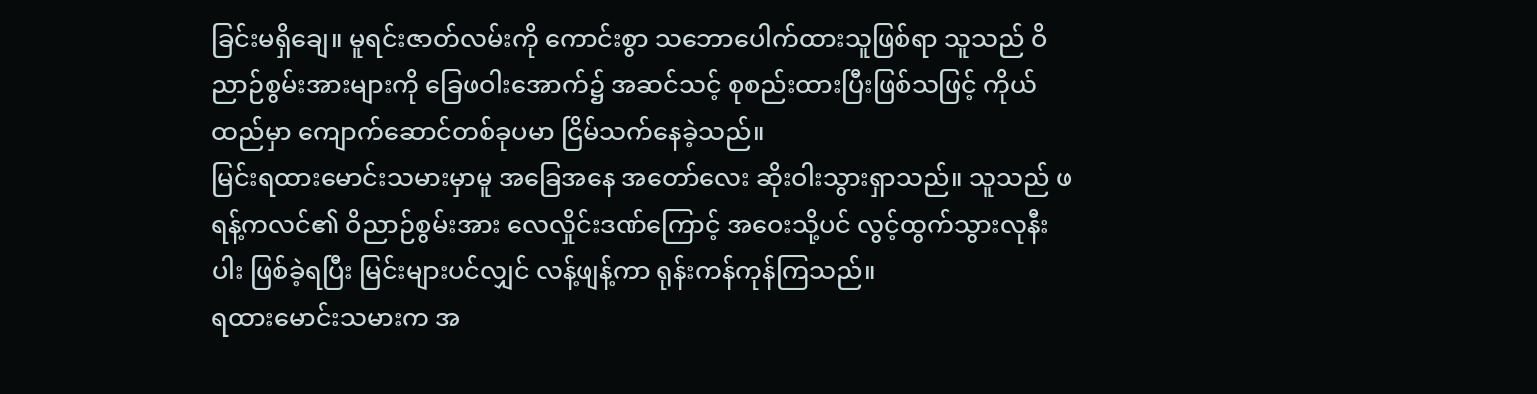ခြင်းမရှိချေ။ မူရင်းဇာတ်လမ်းကို ကောင်းစွာ သဘောပေါက်ထားသူဖြစ်ရာ သူသည် ဝိညာဉ်စွမ်းအားများကို ခြေဖဝါးအောက်၌ အဆင်သင့် စုစည်းထားပြီးဖြစ်သဖြင့် ကိုယ်ထည်မှာ ကျောက်ဆောင်တစ်ခုပမာ ငြိမ်သက်နေခဲ့သည်။
မြင်းရထားမောင်းသမားမှာမူ အခြေအနေ အတော်လေး ဆိုးဝါးသွားရှာသည်။ သူသည် ဖရန့်ကလင်၏ ဝိညာဉ်စွမ်းအား လေလှိုင်းဒဏ်ကြောင့် အဝေးသို့ပင် လွင့်ထွက်သွားလုနီးပါး ဖြစ်ခဲ့ရပြီး မြင်းများပင်လျှင် လန့်ဖျန့်ကာ ရုန်းကန်ကုန်ကြသည်။
ရထားမောင်းသမားက အ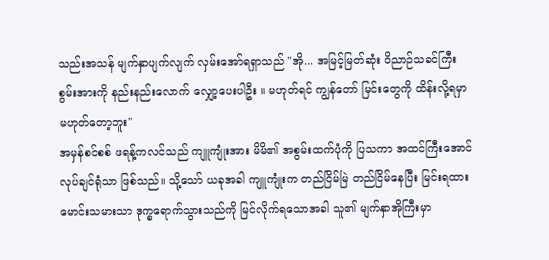သည်းအသန် မျက်နှာပျက်လျက် လှမ်းအော်ရရှာသည် "အို... အမြင့်မြတ်ဆုံး ဝိညာဉ်သခင်ကြီး စွမ်းအားကို နည်းနည်းလောက် လျှော့ပေးပါဦး ။ မဟုတ်ရင် ကျွန်တော် မြင်းတွေကို ထိန်းလို့ရမှာ မဟုတ်တော့ဘူး"
အမှန်စင်စစ် ဖရန့်ကလင်သည် ကျူကျုံးအား မိမိ၏ အစွမ်းထက်ပုံကို ပြသကာ အထင်ကြီးအောင် လုပ်ချင်ရုံသာ ဖြစ်သည်။ သို့သော် ယခုအခါ ကျူကျုံးက တည်ငြိမ်မြဲ တည်ငြိမ်နေပြီး မြင်းရထားမောင်းသမားသာ ဒုက္ခရောက်သွားသည်ကို မြင်လိုက်ရသောအခါ သူ၏ မျက်နှာအိုကြီးမှာ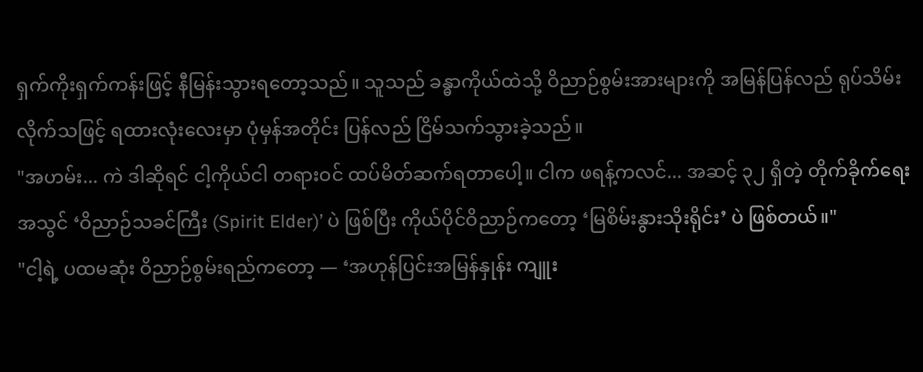ရှက်ကိုးရှက်ကန်းဖြင့် နီမြန်းသွားရတော့သည်။ သူသည် ခန္ဓာကိုယ်ထဲသို့ ဝိညာဉ်စွမ်းအားများကို အမြန်ပြန်လည် ရုပ်သိမ်းလိုက်သဖြင့် ရထားလုံးလေးမှာ ပုံမှန်အတိုင်း ပြန်လည် ငြိမ်သက်သွားခဲ့သည်။
"အဟမ်း... ကဲ ဒါဆိုရင် ငါ့ကိုယ်ငါ တရားဝင် ထပ်မိတ်ဆက်ရတာပေါ့။ ငါက ဖရန့်ကလင်... အဆင့် ၃၂ ရှိတဲ့ တိုက်ခိုက်ရေးအသွင် ‘ဝိညာဉ်သခင်ကြီး (Spirit Elder)’ ပဲ ဖြစ်ပြီး ကိုယ်ပိုင်ဝိညာဉ်ကတော့ ‘မြစိမ်းနွားသိုးရိုင်း’ ပဲ ဖြစ်တယ်။"
"ငါ့ရဲ့ ပထမဆုံး ဝိညာဉ်စွမ်းရည်ကတော့ — ‘အဟုန်ပြင်းအမြန်နှုန်း ကျူး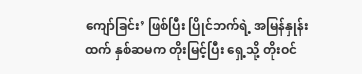ကျော်ခြင်း’ ဖြစ်ပြီး ပြိုင်ဘက်ရဲ့ အမြန်နှုန်းထက် နှစ်ဆမက တိုးမြင့်ပြီး ရှေ့သို့ တိုးဝင်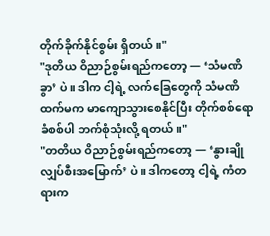တိုက်ခိုက်နိုင်စွမ်း ရှိတယ်။"
"ဒုတိယ ဝိညာဉ်စွမ်းရည်ကတော့ — ‘သံမဏိခွာ’ ပဲ။ ဒါက ငါ့ရဲ့ လက်ခြေတွေကို သံမဏိထက်မက မာကျောသွားစေနိုင်ပြီး တိုက်စစ်ရော ခံစစ်ပါ ဘက်စုံသုံးလို့ ရတယ်။"
"တတိယ ဝိညာဉ်စွမ်းရည်ကတော့ — ‘နွားချိုလျှပ်စီးအမြောက်’ ပဲ။ ဒါကတော့ ငါ့ရဲ့ ကံတရားက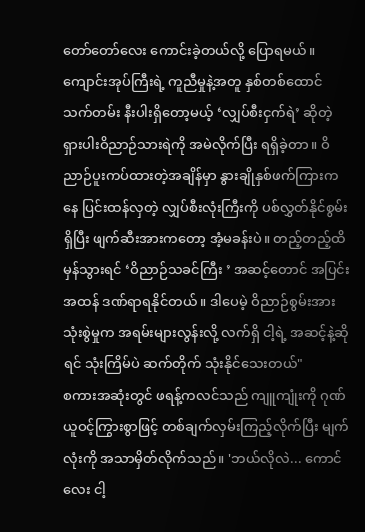တော်တော်လေး ကောင်းခဲ့တယ်လို့ ပြောရမယ်။ ကျောင်းအုပ်ကြီးရဲ့ ကူညီမှုနဲ့အတူ နှစ်တစ်ထောင်သက်တမ်း နီးပါးရှိတော့မယ့် ‘လျှပ်စီးငှက်ရဲ’ ဆိုတဲ့ ရှားပါးဝိညာဉ်သားရဲကို အမဲလိုက်ပြီး ရရှိခဲ့တာ။ ဝိညာဉ်ပူးကပ်ထားတဲ့အချိန်မှာ နွားချိုနှစ်ဖက်ကြားကနေ ပြင်းထန်လှတဲ့ လျှပ်စီးလုံးကြီးကို ပစ်လွှတ်နိုင်စွမ်းရှိပြီး ဖျက်ဆီးအားကတော့ အံ့မခန်းပဲ။ တည့်တည့်ထိမှန်သွားရင် ‘ဝိညာဉ်သခင်ကြီး ’ အဆင့်တောင် အပြင်းအထန် ဒဏ်ရာရနိုင်တယ်။ ဒါပေမဲ့ ဝိညာဉ်စွမ်းအား သုံးစွဲမှုက အရမ်းများလွန်းလို့ လက်ရှိ ငါ့ရဲ့ အဆင့်နဲ့ဆိုရင် သုံးကြိမ်ပဲ ဆက်တိုက် သုံးနိုင်သေးတယ်"
စကားအဆုံးတွင် ဖရန့်ကလင်သည် ကျူကျုံးကို ဂုဏ်ယူဝင့်ကြွားစွာဖြင့် တစ်ချက်လှမ်းကြည့်လိုက်ပြီး မျက်လုံးကို အသာမှိတ်လိုက်သည်။ 'ဘယ်လိုလဲ... ကောင်လေး ငါ့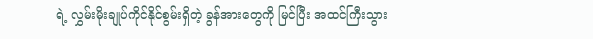ရဲ့ လွှမ်းမိုးချုပ်ကိုင်နိုင်စွမ်းရှိတဲ့ ခွန်အားတွေကို မြင်ပြီး အထင်ကြီးသွား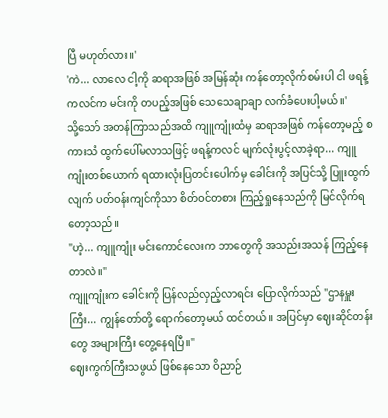ပြီ မဟုတ်လား။'
'ကဲ... လာလေ ငါ့ကို ဆရာအဖြစ် အမြန်ဆုံး ကန်တော့လိုက်စမ်းပါ ငါ ဖရန့်ကလင်က မင်းကို တပည့်အဖြစ် သေသေချာချာ လက်ခံပေးပါ့မယ်။'
သို့သော် အတန်ကြာသည်အထိ ကျူကျုံးထံမှ ဆရာအဖြစ် ကန်တော့မည့် စကားသံ ထွက်ပေါ်မလာသဖြင့် ဖရန့်ကလင် မျက်လုံးပွင့်လာခဲ့ရာ... ကျူကျုံးတစ်ယောက် ရထားလုံးပြတင်းပေါက်မှ ခေါင်းကို အပြင်သို့ ပြူးထွက်လျက် ပတ်ဝန်းကျင်ကိုသာ စိတ်ဝင်တစား ကြည့်ရှုနေသည်ကို မြင်လိုက်ရတော့သည်။
"ဟဲ့... ကျူကျုံး မင်းကောင်လေးက ဘာတွေကို အသည်းအသန် ကြည့်နေတာလဲ။"
ကျူကျုံးက ခေါင်းကို ပြန်လည်လှည့်လာရင်း ပြောလိုက်သည် "ဌာနမှူးကြီး... ကျွန်တော်တို့ ရောက်တော့မယ် ထင်တယ်။ အပြင်မှာ ဈေးဆိုင်တန်းတွေ အများကြီး တွေ့နေရပြီ။"
ဈေးကွက်ကြီးသဖွယ် ဖြစ်နေသော ဝိညာဉ်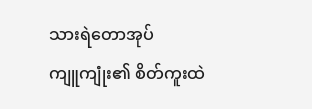သားရဲတောအုပ်
ကျူကျုံး၏ စိတ်ကူးထဲ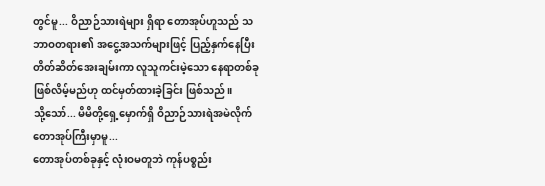တွင်မူ... ဝိညာဉ်သားရဲများ ရှိရာ တောအုပ်ဟူသည် သဘာဝတရား၏ အငွေ့အသက်များဖြင့် ပြည့်နှက်နေပြီး တိတ်ဆိတ်အေးချမ်းကာ လူသူကင်းမဲ့သော နေရာတစ်ခု ဖြစ်လိမ့်မည်ဟု ထင်မှတ်ထားခဲ့ခြင်း ဖြစ်သည်။
သို့သော်... မိမိတို့ရှေ့မှောက်ရှိ ဝိညာဉ်သားရဲအမဲလိုက်တောအုပ်ကြီးမှာမူ...
တောအုပ်တစ်ခုနှင့် လုံးဝမတူဘဲ ကုန်ပစ္စည်း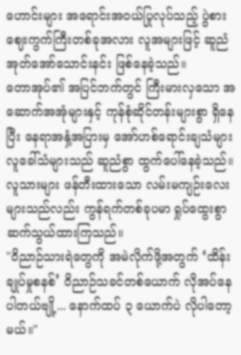ဟောင်းများ အရောင်းအဝယ်ပြုလုပ်သည့် ပွဲစားဈေးကွက်ကြီးတစ်ခုအလား လူအများဖြင့် ဆူညံအုတ်အော်သောင်းနင်း ဖြစ်နေခဲ့သည်။
တောအုပ်၏ အပြင်ဘက်တွင် ကြီးမားလှသော အဆောက်အအုံများနှင့် ကုန်စုံဆိုင်တန်းများစွာ ရှိနေပြီး နေရာအနှံ့အပြားမှ အော်ဟစ်ရောင်းချသံများ လူခေါ်သံများသည် ဆူညံစွာ ထွက်ပေါ်နေခဲ့သည်။ လူသားများ ဖန်တီးထားသော လမ်းမကျဉ်းလေးများသည်လည်း ကွန်ရက်တစ်ခုပမာ ရှုပ်ထွေးစွာ ဆက်သွယ်ထားကြသည်။
"ဝိညာဉ်သားရဲတွေကို အမဲလိုက်ဖို့အတွက် ‘ထိန်းချုပ်မှုစနစ်’ ဝိညာဉ်သခင်တစ်ယောက် လိုအပ်နေပါတယ်ဗျို့... နောက်ထပ် ၃ ယောက်ပဲ လိုပါတော့မယ်။"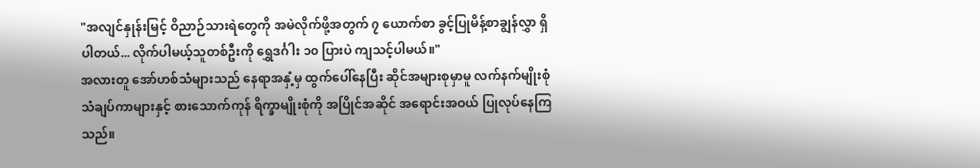"အလျင်နှုန်းမြင့် ဝိညာဉ်သားရဲတွေကို အမဲလိုက်ဖို့အတွက် ၇ ယောက်စာ ခွင့်ပြုမိန့်စာချွန်လွှာ ရှိပါတယ်... လိုက်ပါမယ့်သူတစ်ဦးကို ရွှေဒင်္ဂါး ၁၀ ပြားပဲ ကျသင့်ပါမယ်။"
အလားတူ အော်ဟစ်သံများသည် နေရာအနှံ့မှ ထွက်ပေါ်နေပြီး ဆိုင်အများစုမှာမူ လက်နက်မျိုးစုံ သံချပ်ကာများနှင့် စားသောက်ကုန် ရိက္ခာမျိုးစုံကို အပြိုင်အဆိုင် အရောင်းအဝယ် ပြုလုပ်နေကြသည်။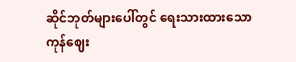ဆိုင်ဘုတ်များပေါ်တွင် ရေးသားထားသော ကုန်ဈေး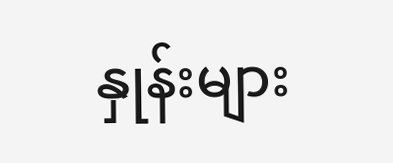နှုန်းများ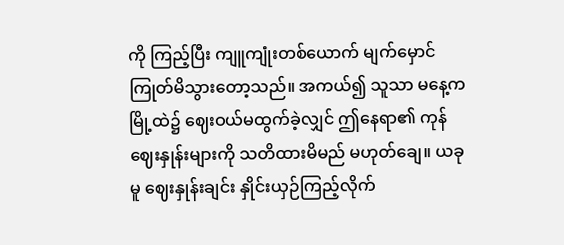ကို ကြည့်ပြီး ကျူကျုံးတစ်ယောက် မျက်မှောင်ကြုတ်မိသွားတော့သည်။ အကယ်၍ သူသာ မနေ့က မြို့ထဲ၌ ဈေးဝယ်မထွက်ခဲ့လျှင် ဤနေရာ၏ ကုန်ဈေးနှုန်းများကို သတိထားမိမည် မဟုတ်ချေ။ ယခုမူ ဈေးနှုန်းချင်း နှိုင်းယှဉ်ကြည့်လိုက်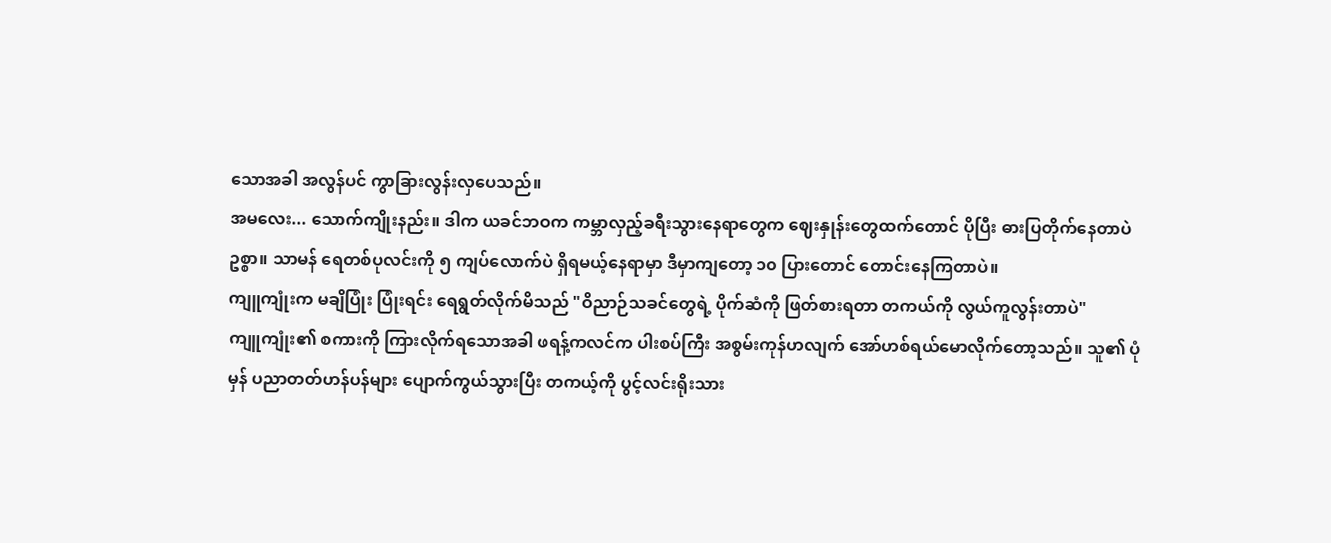သောအခါ အလွန်ပင် ကွာခြားလွန်းလှပေသည်။
အမလေး... သောက်ကျိုးနည်း။ ဒါက ယခင်ဘဝက ကမ္ဘာလှည့်ခရီးသွားနေရာတွေက ဈေးနှုန်းတွေထက်တောင် ပိုပြီး ဓားပြတိုက်နေတာပဲဥစ္စာ။ သာမန် ရေတစ်ပုလင်းကို ၅ ကျပ်လောက်ပဲ ရှိရမယ့်နေရာမှာ ဒီမှာကျတော့ ၁၀ ပြားတောင် တောင်းနေကြတာပဲ။
ကျူကျုံးက မချိပြုံး ပြုံးရင်း ရေရွတ်လိုက်မိသည် "ဝိညာဉ်သခင်တွေရဲ့ ပိုက်ဆံကို ဖြတ်စားရတာ တကယ်ကို လွယ်ကူလွန်းတာပဲ"
ကျူကျုံး၏ စကားကို ကြားလိုက်ရသောအခါ ဖရန့်ကလင်က ပါးစပ်ကြီး အစွမ်းကုန်ဟလျက် အော်ဟစ်ရယ်မောလိုက်တော့သည်။ သူ၏ ပုံမှန် ပညာတတ်ဟန်ပန်များ ပျောက်ကွယ်သွားပြီး တကယ့်ကို ပွင့်လင်းရိုးသား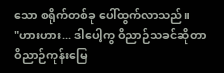သော စရိုက်တစ်ခု ပေါ်ထွက်လာသည်။
"ဟားဟား... ဒါပေါ့ကွ ဝိညာဉ်သခင်ဆိုတာ ဝိညာဉ်ကုန်းမြေ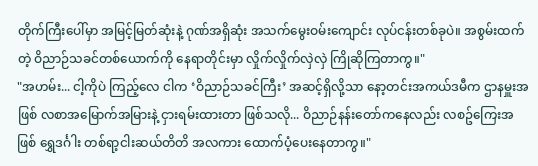တိုက်ကြီးပေါ်မှာ အမြင့်မြတ်ဆုံးနဲ့ ဂုဏ်အရှိဆုံး အသက်မွေးဝမ်းကျောင်း လုပ်ငန်းတစ်ခုပဲ။ အစွမ်းထက်တဲ့ ဝိညာဉ်သခင်တစ်ယောက်ကို နေရာတိုင်းမှာ လှိုက်လှိုက်လှဲလှဲ ကြိုဆိုကြတာကွ။"
"အဟမ်း... ငါ့ကိုပဲ ကြည့်လေ ငါက ‘ဝိညာဉ်သခင်ကြီး’ အဆင့်ရှိလို့သာ နော့တင်းအကယ်ဒမီက ဌာနမှူးအဖြစ် လစာအမြောက်အမြားနဲ့ ငှားရမ်းထားတာ ဖြစ်သလို... ဝိညာဉ်နန်းတော်ကနေလည်း လစဥ်ကြေးအဖြစ် ရွှေဒင်္ဂါး တစ်ရာ့ငါးဆယ်တိတိ အလကား ထောက်ပံ့ပေးနေတာကွ။"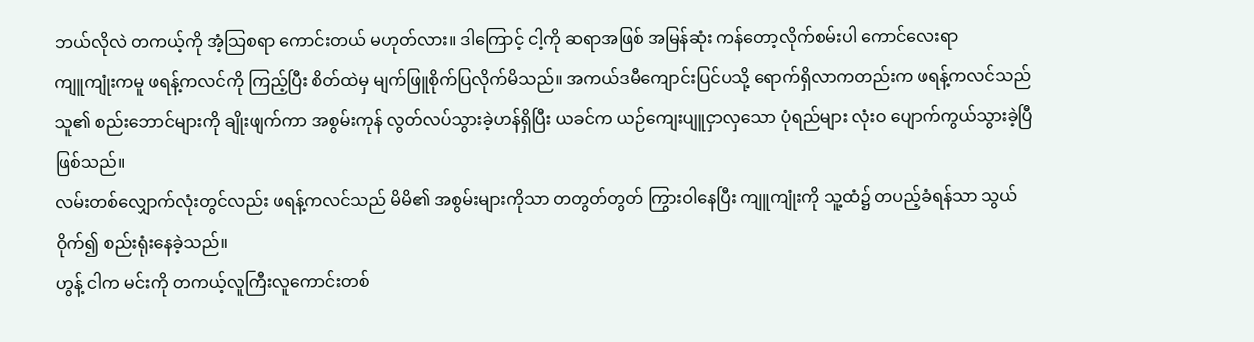ဘယ်လိုလဲ တကယ့်ကို အံ့သြစရာ ကောင်းတယ် မဟုတ်လား။ ဒါကြောင့် ငါ့ကို ဆရာအဖြစ် အမြန်ဆုံး ကန်တော့လိုက်စမ်းပါ ကောင်လေးရာ
ကျူကျုံးကမူ ဖရန့်ကလင်ကို ကြည့်ပြီး စိတ်ထဲမှ မျက်ဖြူစိုက်ပြလိုက်မိသည်။ အကယ်ဒမီကျောင်းပြင်ပသို့ ရောက်ရှိလာကတည်းက ဖရန့်ကလင်သည် သူ၏ စည်းဘောင်များကို ချိုးဖျက်ကာ အစွမ်းကုန် လွတ်လပ်သွားခဲ့ဟန်ရှိပြီး ယခင်က ယဉ်ကျေးပျူငှာလှသော ပုံရည်များ လုံးဝ ပျောက်ကွယ်သွားခဲ့ပြီ ဖြစ်သည်။
လမ်းတစ်လျှောက်လုံးတွင်လည်း ဖရန့်ကလင်သည် မိမိ၏ အစွမ်းများကိုသာ တတွတ်တွတ် ကြွားဝါနေပြီး ကျူကျုံးကို သူ့ထံ၌ တပည့်ခံရန်သာ သွယ်ဝိုက်၍ စည်းရုံးနေခဲ့သည်။
ဟွန့် ငါက မင်းကို တကယ့်လူကြီးလူကောင်းတစ်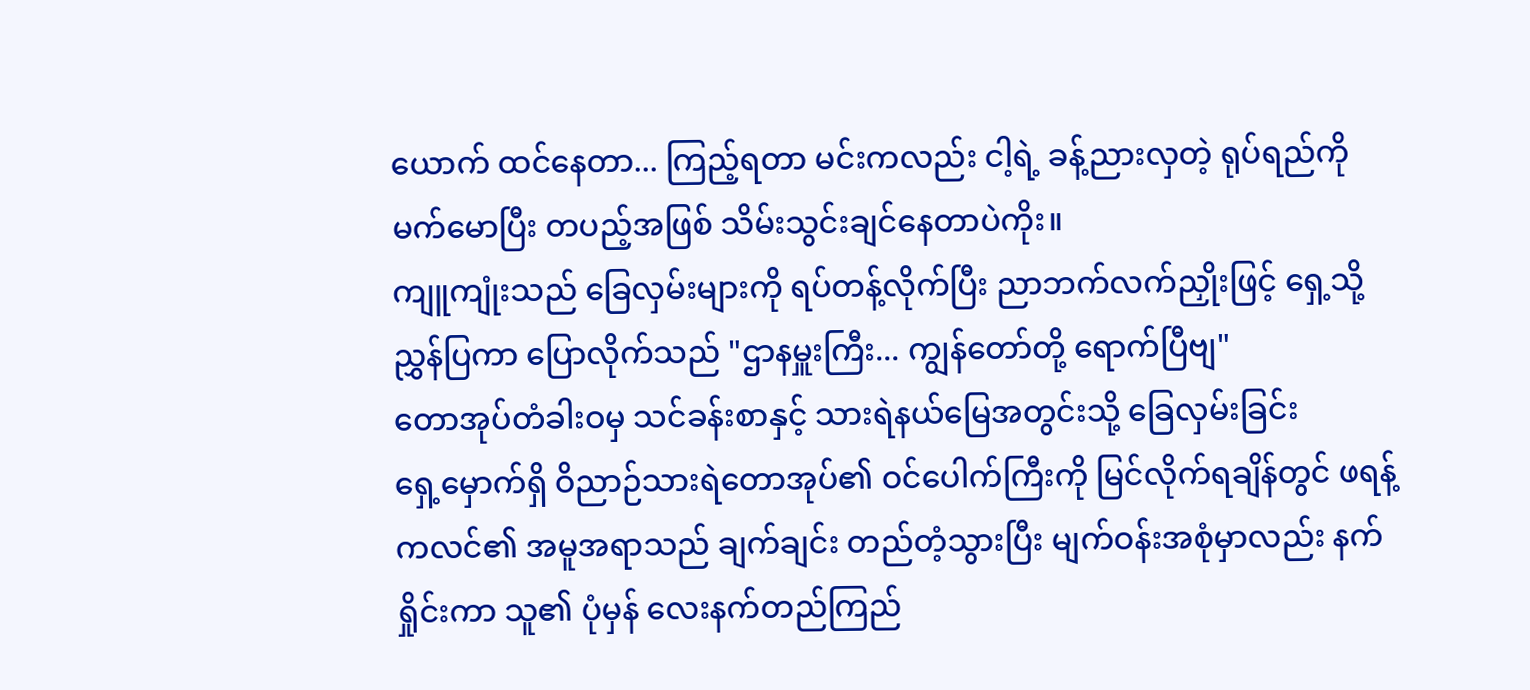ယောက် ထင်နေတာ... ကြည့်ရတာ မင်းကလည်း ငါ့ရဲ့ ခန့်ညားလှတဲ့ ရုပ်ရည်ကို မက်မောပြီး တပည့်အဖြစ် သိမ်းသွင်းချင်နေတာပဲကိုး။
ကျူကျုံးသည် ခြေလှမ်းများကို ရပ်တန့်လိုက်ပြီး ညာဘက်လက်ညှိုးဖြင့် ရှေ့သို့ ညွှန်ပြကာ ပြောလိုက်သည် "ဌာနမှူးကြီး... ကျွန်တော်တို့ ရောက်ပြီဗျ"
တောအုပ်တံခါးဝမှ သင်ခန်းစာနှင့် သားရဲနယ်မြေအတွင်းသို့ ခြေလှမ်းခြင်း
ရှေ့မှောက်ရှိ ဝိညာဉ်သားရဲတောအုပ်၏ ဝင်ပေါက်ကြီးကို မြင်လိုက်ရချိန်တွင် ဖရန့်ကလင်၏ အမူအရာသည် ချက်ချင်း တည်တံ့သွားပြီး မျက်ဝန်းအစုံမှာလည်း နက်ရှိုင်းကာ သူ၏ ပုံမှန် လေးနက်တည်ကြည်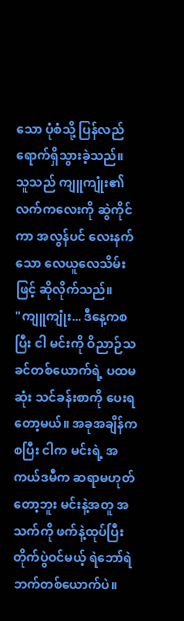သော ပုံစံသို့ ပြန်လည် ရောက်ရှိသွားခဲ့သည်။
သူသည် ကျူကျုံး၏ လက်ကလေးကို ဆွဲကိုင်ကာ အလွန်ပင် လေးနက်သော လေယူလေသိမ်းဖြင့် ဆိုလိုက်သည်။
"ကျူကျုံး... ဒီနေ့ကစပြီး ငါ မင်းကို ဝိညာဉ်သခင်တစ်ယောက်ရဲ့ ပထမဆုံး သင်ခန်းစာကို ပေးရတော့မယ်။ အခုအချိန်ကစပြီး ငါက မင်းရဲ့ အကယ်ဒမီက ဆရာမဟုတ်တော့ဘူး မင်းနဲ့အတူ အသက်ကို ဖက်နဲ့ထုပ်ပြီး တိုက်ပွဲဝင်မယ့် ရဲဘော်ရဲဘက်တစ်ယောက်ပဲ။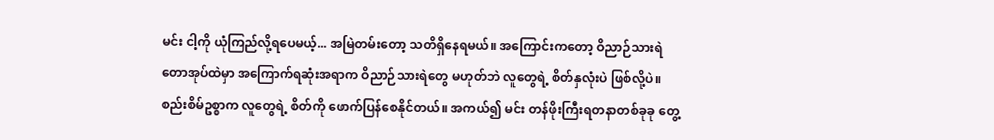မင်း ငါ့ကို ယုံကြည်လို့ရပေမယ့်... အမြဲတမ်းတော့ သတိရှိနေရမယ်။ အကြောင်းကတော့ ဝိညာဉ်သားရဲတောအုပ်ထဲမှာ အကြောက်ရဆုံးအရာက ဝိညာဉ်သားရဲတွေ မဟုတ်ဘဲ လူတွေရဲ့ စိတ်နှလုံးပဲ ဖြစ်လို့ပဲ။ စည်းစိမ်ဥစ္စာက လူတွေရဲ့ စိတ်ကို ဖောက်ပြန်စေနိုင်တယ်။ အကယ်၍ မင်း တန်ဖိုးကြီးရတနာတစ်ခုခု တွေ့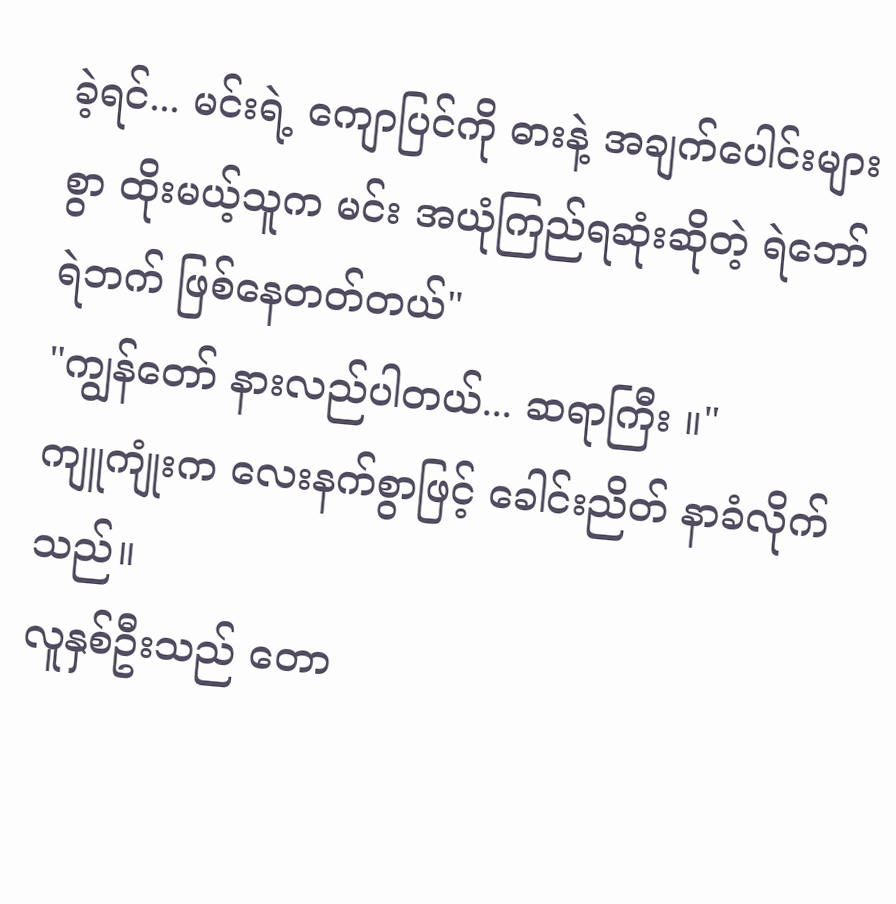ခဲ့ရင်... မင်းရဲ့ ကျောပြင်ကို ဓားနဲ့ အချက်ပေါင်းများစွာ ထိုးမယ့်သူက မင်း အယုံကြည်ရဆုံးဆိုတဲ့ ရဲဘော်ရဲဘက် ဖြစ်နေတတ်တယ်"
"ကျွန်တော် နားလည်ပါတယ်... ဆရာကြီး ။"
ကျူကျုံးက လေးနက်စွာဖြင့် ခေါင်းညိတ် နာခံလိုက်သည်။
လူနှစ်ဦးသည် တော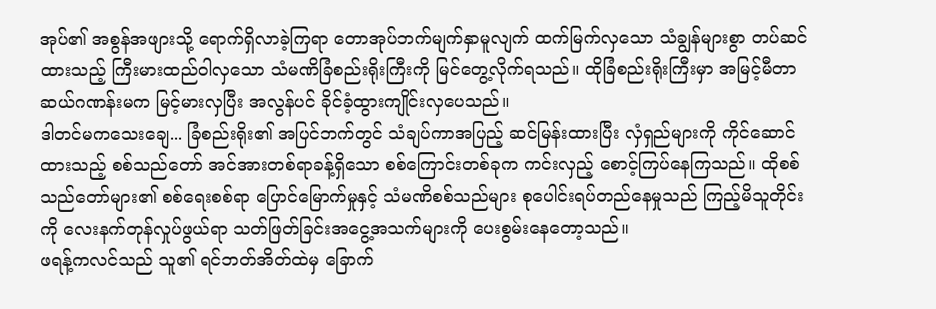အုပ်၏ အစွန်အဖျားသို့ ရောက်ရှိလာခဲ့ကြရာ တောအုပ်ဘက်မျက်နှာမူလျက် ထက်မြက်လှသော သံချွန်များစွာ တပ်ဆင်ထားသည့် ကြီးမားထည်ဝါလှသော သံမဏိခြံစည်းရိုးကြီးကို မြင်တွေ့လိုက်ရသည်။ ထိုခြံစည်းရိုးကြီးမှာ အမြင့်မီတာ ဆယ်ဂဏန်းမက မြင့်မားလှပြီး အလွန်ပင် ခိုင်ခံ့ထွားကျိုင်းလှပေသည်။
ဒါတင်မကသေးချေ... ခြံစည်းရိုး၏ အပြင်ဘက်တွင် သံချပ်ကာအပြည့် ဆင်မြန်းထားပြီး လှံရှည်များကို ကိုင်ဆောင်ထားသည့် စစ်သည်တော် အင်အားတစ်ရာခန့်ရှိသော စစ်ကြောင်းတစ်ခုက ကင်းလှည့် စောင့်ကြပ်နေကြသည်။ ထိုစစ်သည်တော်များ၏ စစ်ရေးစစ်ရာ ပြောင်မြောက်မှုနှင့် သံမဏိစစ်သည်များ စုပေါင်းရပ်တည်နေမှုသည် ကြည့်မိသူတိုင်းကို လေးနက်တုန်လှုပ်ဖွယ်ရာ သတ်ဖြတ်ခြင်းအငွေ့အသက်များကို ပေးစွမ်းနေတော့သည်။
ဖရန့်ကလင်သည် သူ၏ ရင်ဘတ်အိတ်ထဲမှ ခြောက်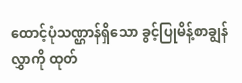ထောင့်ပုံသဏ္ဌာန်ရှိသော ခွင့်ပြုမိန့်စာချွန်လွှာကို ထုတ်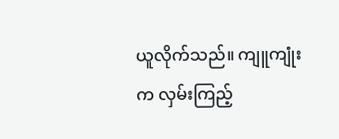ယူလိုက်သည်။ ကျူကျုံးက လှမ်းကြည့်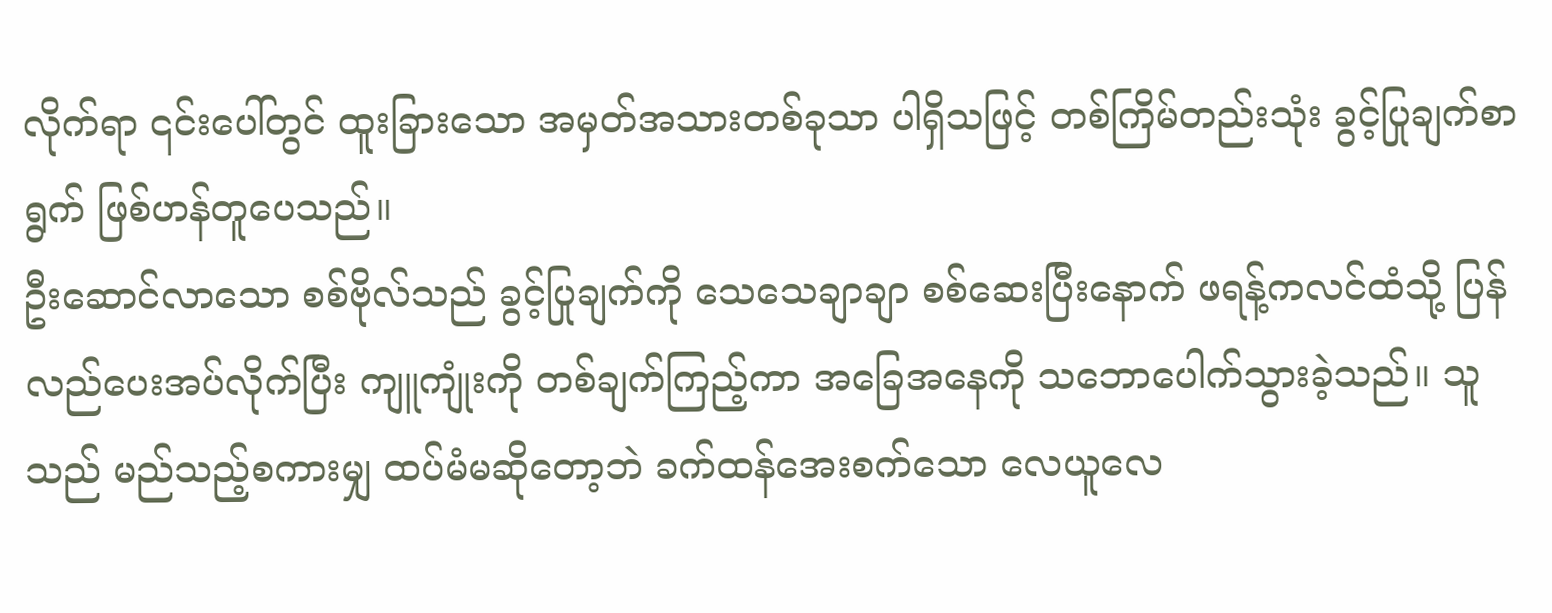လိုက်ရာ ၎င်းပေါ်တွင် ထူးခြားသော အမှတ်အသားတစ်ခုသာ ပါရှိသဖြင့် တစ်ကြိမ်တည်းသုံး ခွင့်ပြုချက်စာရွက် ဖြစ်ဟန်တူပေသည်။
ဦးဆောင်လာသော စစ်ဗိုလ်သည် ခွင့်ပြုချက်ကို သေသေချာချာ စစ်ဆေးပြီးနောက် ဖရန့်ကလင်ထံသို့ ပြန်လည်ပေးအပ်လိုက်ပြီး ကျူကျုံးကို တစ်ချက်ကြည့်ကာ အခြေအနေကို သဘောပေါက်သွားခဲ့သည်။ သူသည် မည်သည့်စကားမျှ ထပ်မံမဆိုတော့ဘဲ ခက်ထန်အေးစက်သော လေယူလေ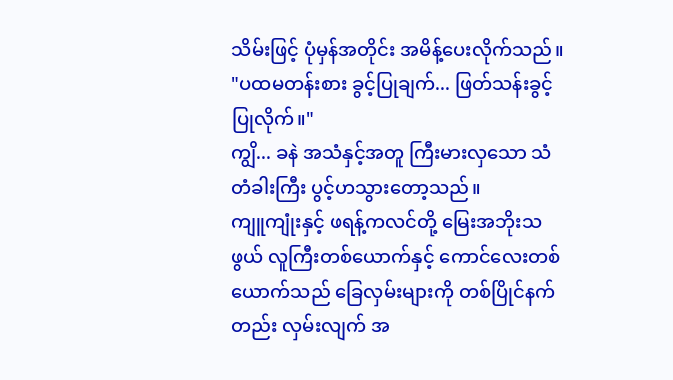သိမ်းဖြင့် ပုံမှန်အတိုင်း အမိန့်ပေးလိုက်သည်။
"ပထမတန်းစား ခွင့်ပြုချက်... ဖြတ်သန်းခွင့်ပြုလိုက်။"
ကျွိ... ခနဲ အသံနှင့်အတူ ကြီးမားလှသော သံတံခါးကြီး ပွင့်ဟသွားတော့သည်။
ကျူကျုံးနှင့် ဖရန့်ကလင်တို့ မြေးအဘိုးသဖွယ် လူကြီးတစ်ယောက်နှင့် ကောင်လေးတစ်ယောက်သည် ခြေလှမ်းများကို တစ်ပြိုင်နက်တည်း လှမ်းလျက် အ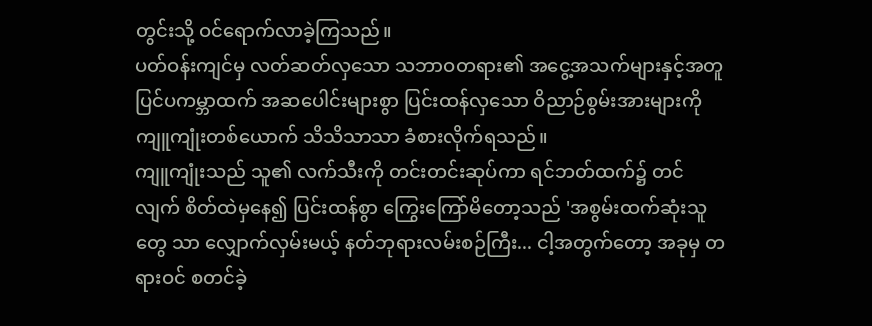တွင်းသို့ ဝင်ရောက်လာခဲ့ကြသည်။
ပတ်ဝန်းကျင်မှ လတ်ဆတ်လှသော သဘာဝတရား၏ အငွေ့အသက်များနှင့်အတူ ပြင်ပကမ္ဘာထက် အဆပေါင်းများစွာ ပြင်းထန်လှသော ဝိညာဉ်စွမ်းအားများကို ကျူကျုံးတစ်ယောက် သိသိသာသာ ခံစားလိုက်ရသည်။
ကျူကျုံးသည် သူ၏ လက်သီးကို တင်းတင်းဆုပ်ကာ ရင်ဘတ်ထက်၌ တင်လျက် စိတ်ထဲမှနေ၍ ပြင်းထန်စွာ ကြွေးကြော်မိတော့သည် 'အစွမ်းထက်ဆုံးသူတွေ သာ လျှောက်လှမ်းမယ့် နတ်ဘုရားလမ်းစဉ်ကြီး... ငါ့အတွက်တော့ အခုမှ တရားဝင် စတင်ခဲ့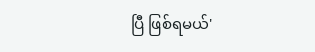ပြီ ဖြစ်ရမယ်'